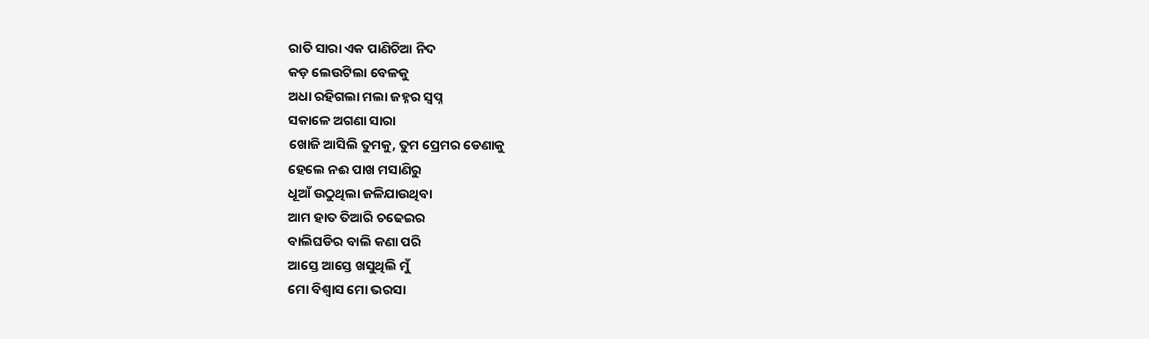ରାତି ସାରା ଏକ ପାଣିଚିଆ ନିଦ
କଡ଼ ଲେଉଟିଲା ବେଳକୁ
ଅଧା ରହିଗଲା ମଲା ଜହ୍ନର ସ୍ବପ୍ନ
ସକାଳେ ଅଗଣା ସାରା
ଖୋଜି ଆସିଲି ତୁମକୁ, ତୁମ ପ୍ରେମର ଡେଣାକୁ
ହେଲେ ନଈ ପାଖ ମସାଣିରୁ
ଧୂଆଁ ଉଠୁଥିଲା ଜଳିଯାଉଥିବା
ଆମ ହାତ ତିଆରି ଚଢେଇର
ବାଲିଘଡିର ବାଲି କଣା ପରି
ଆସ୍ତେ ଆସ୍ତେ ଖସୁଥିଲି ମୁଁ
ମୋ ବିଶ୍ୱାସ ମୋ ଭରସା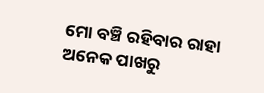ମୋ ବଞ୍ଚି ରହିବାର ରାହା
ଅନେକ ପାଖରୁ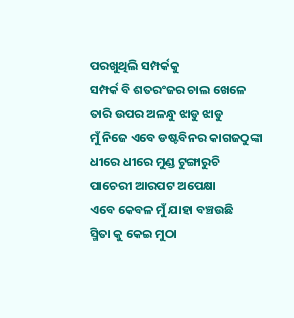ପରଖୁଥିଲି ସମ୍ପର୍କକୁ
ସମ୍ପର୍କ ବି ଶତରଂଜର ଚାଲ ଖେଳେ
ତାରି ଉପର ଅଳନ୍ଧୁ ଝାଡୁ ଝାଡୁ
ମୁଁ ନିଜେ ଏବେ ଡଷ୍ଟବିନର କାଗଜଠୁଙ୍କା
ଧୀରେ ଧୀରେ ମୁଣ୍ଡ ଟୁଙ୍ଗାରୁଚି
ପାଚେରୀ ଆରପଟ ଅପେକ୍ଷା
ଏବେ କେବଳ ମୁଁ ଯାହା ବଞ୍ଚଉଛି
ସ୍ମିତା କୁ କେଇ ମୁଠା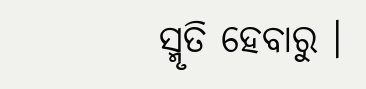ସ୍ମୃତି ହେବାରୁ ।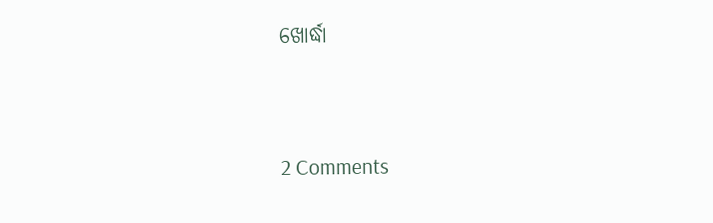ଖୋର୍ଦ୍ଧା




2 Comments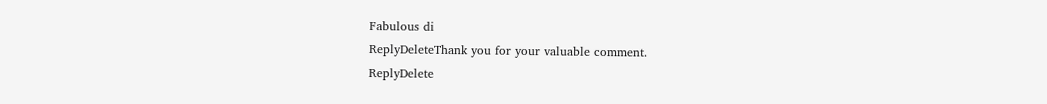Fabulous di
ReplyDeleteThank you for your valuable comment.
ReplyDelete